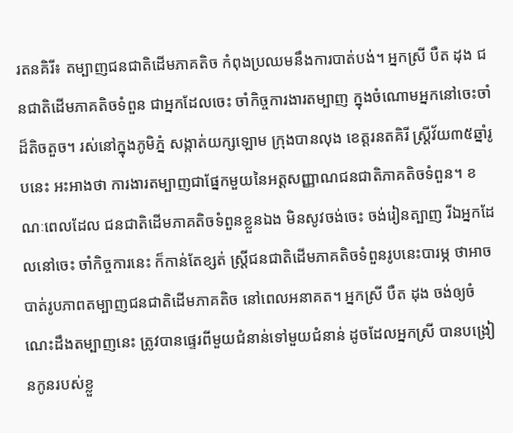រតនគិរី៖ តម្បាញជនជាតិដើមភាគតិច កំពុងប្រឈមនឹងការបាត់បង់។ អ្នកស្រី បឺត ដុង ជនជាតិដើមភាគតិចទំពួន ជាអ្នកដែលចេះ ចាំកិច្ចការងារតម្បាញ ក្នុងចំណោមអ្នកនៅចេះចាំដ៏តិចតួច។ រស់នៅក្នុងភូមិភ្នំ សង្កាត់យក្សឡោម ក្រុងបានលុង ខេត្តរនតគិរី ស្ត្រីវ័យ៣៥ឆ្នាំរូបនេះ អះអាងថា ការងារតម្បាញជាផ្នែកមួយនៃអត្តសញ្ញាណជនជាតិភាគតិចទំពួន។ ខណៈពេលដែល ជនជាតិដើមភាគតិចទំពួនខ្លួនឯង មិនសូវចង់ចេះ ចង់រៀនត្បាញ រីឯអ្នកដែលនៅចេះ ចាំកិច្ចការនេះ ក៏កាន់តែខ្សត់ ស្ត្រីជនជាតិដើមភាគតិចទំពួនរូបនេះបារម្ភ ថាអាចបាត់រូបភាពតម្បាញជនជាតិដើមភាគតិច នៅពេលអនាគត។ អ្នកស្រី បឺត ដុង ចង់ឲ្យចំណេះដឹងតម្បាញនេះ ត្រូវបានផ្ទេរពីមួយជំនាន់ទៅមួយជំនាន់ ដូចដែលអ្នកស្រី បានបង្រៀនកូនរបស់ខ្លួ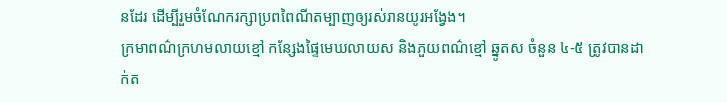នដែរ ដើម្បីរួមចំណែករក្សាប្រពពៃណីតម្បាញឲ្យរស់រានយូរអង្វែង។
ក្រមាពណ៌ក្រហមលាយខ្មៅ កន្សែងផ្ទៃមេឃលាយស និងភួយពណ៌ខ្មៅ ឆ្នូតស ចំនួន ៤-៥ ត្រូវបានដាក់ត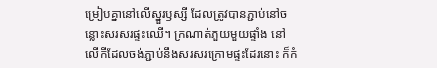ម្រៀបគ្នានៅលើស្នួរឫស្សី ដែលត្រូវបានភ្ជាប់នៅចន្លោះសរសរផ្ទះឈើ។ ក្រណាត់ភួយមួយផ្ទាំង នៅលើកីដែលចង់ភ្ជាប់នឹងសរសរក្រោមផ្ទះដែរនោះ ក៏កំ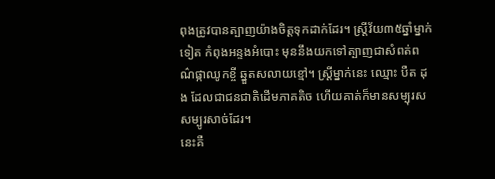ពុងត្រូវបានត្បាញយ៉ាងចិត្តទុកដាក់ដែរ។ ស្ត្រីវ័យ៣៥ឆ្នាំម្នាក់ទៀត កំពុងអន្ទងអំបោះ មុននឹងយកទៅត្បាញជាសំពត់ពណ៌ផ្កាឈូកខ្ចី ឆ្នួតសលាយខ្មៅ។ ស្ត្រីម្នាក់នេះ ឈ្មោះ បឺត ដុង ដែលជាជនជាតិដើមភាគតិច ហើយគាត់ក៏មានសម្បុរស សម្បូរសាច់ដែរ។
នេះគឺ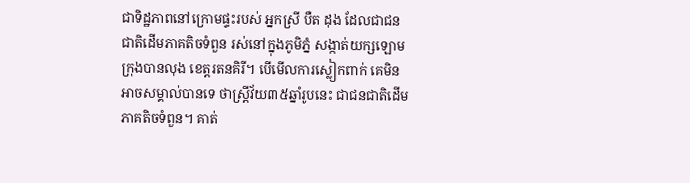ជាទិដ្ឋភាពនៅក្រោមផ្ទះរបស់ អ្នកស្រី បឺត ដុង ដែលជាជនជាតិដើមភាគតិចទំពួន រស់នៅក្នុងភូមិភ្នំ សង្កាត់យក្សឡោម ក្រុងបានលុង ខេត្តរតនគិរី។ បើមើលការស្លៀកពាក់ គេមិនអាចសម្គាល់បានទេ ថាស្ត្រីវ័យ៣៥ឆ្នាំរូបនេះ ជាជនជាតិដើមភាគតិចទំពួន។ គាត់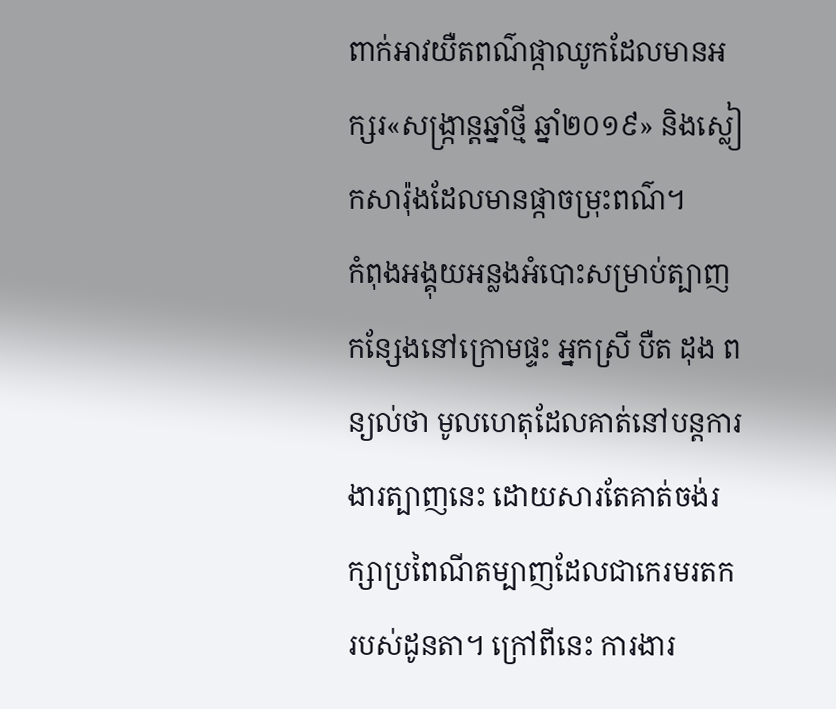ពាក់អាវយឺតពណ៌ផ្កាឈូកដែលមានអក្សរ«សង្ក្រាន្តឆ្នាំថ្មី ឆ្នាំ២០១៩» និងស្លៀកសារ៉ុងដែលមានផ្កាចម្រុះពណ៌។
កំពុងអង្គុយអន្លងអំបោះសម្រាប់ត្បាញកន្សែងនៅក្រោមផ្ទះ អ្នកស្រី បឺត ដុង ពន្យល់ថា មូលហេតុដែលគាត់នៅបន្តការងារត្បាញនេះ ដោយសារតែគាត់ចង់រក្សាប្រពៃណីតម្បាញដែលជាកេរមរតករបស់ដូនតា។ ក្រៅពីនេះ ការងារ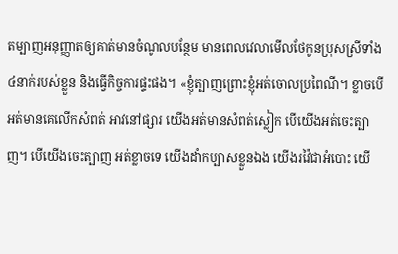តម្បាញអនុញ្ញាតឲ្យគាត់មានចំណូលបន្ថែម មានពេលវេលាមើលថែកូនប្រុសស្រីទាំង៤នាក់របស់ខ្លួន និងធ្វើកិច្ចការផ្ទះផង។ «ខ្ញុំត្បាញព្រោះខ្ញុំអត់ចោលប្រពៃណី។ ខ្លាចបើអត់មានគេលើកសំពត់ អាវនៅផ្សារ យើងអត់មានសំពត់ស្លៀក បើយើងអត់ចេះត្បាញ។ បើយើងចេះត្បាញ អត់ខ្លាចទេ យើងដាំកប្បាសខ្លួនឯង យើងរវ៉ៃជាអំបោះ យើ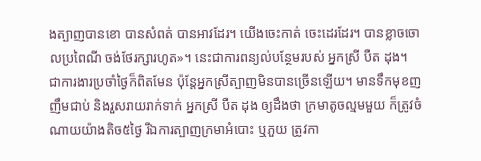ងត្បាញបានខោ បានសំពត់ បានអាវដែរ។ យើងចេះកាត់ ចេះដេរដែរ។ បានខ្លាចចោលប្រពៃណី ចង់ថែរក្សារហូត»។ នេះជាការពន្យល់បន្ថែមរបស់ អ្នកស្រី បឺត ដុង។
ជាការងារប្រចាំថ្ងៃក៏ពិតមែន ប៉ុន្តែអ្នកស្រីត្បាញមិនបានច្រើនឡើយ។ មានទឹកមុខញញឹមជាប់ និងរួសរាយរាក់ទាក់ អ្នកស្រី បឺត ដុង ឲ្យដឹងថា ក្រមាតូចល្មមមួយ ក៏ត្រូវចំណាយយ៉ាងតិច៥ថ្ងៃ រីឯការត្បាញក្រមាអំបោះ ឬភួយ ត្រូវកា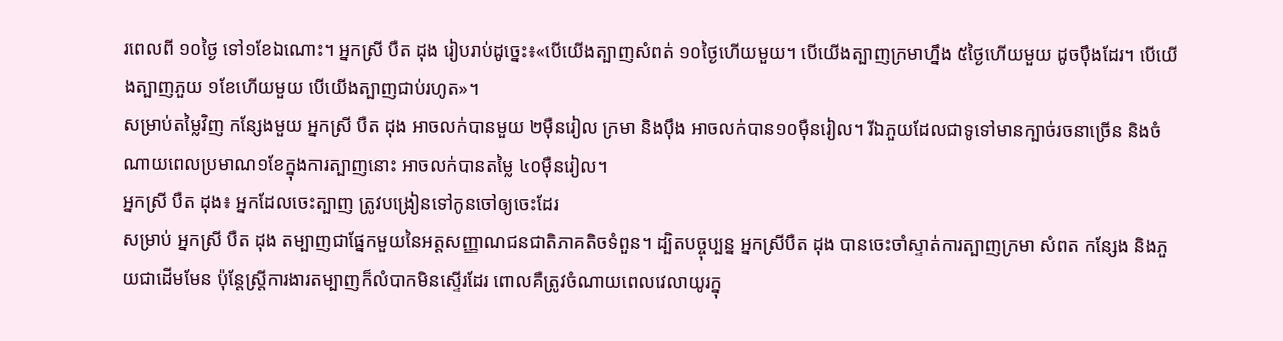រពេលពី ១០ថ្ងៃ ទៅ១ខែឯណោះ។ អ្នកស្រី បឺត ដុង រៀបរាប់ដូច្នេះ៖«បើយើងត្បាញសំពត់ ១០ថ្ងៃហើយមួយ។ បើយើងត្បាញក្រមាហ្នឹង ៥ថ្ងៃហើយមួយ ដូចប៉ឹងដែរ។ បើយើងត្បាញភួយ ១ខែហើយមួយ បើយើងត្បាញជាប់រហូត»។
សម្រាប់តម្លៃវិញ កន្សែងមួយ អ្នកស្រី បឺត ដុង អាចលក់បានមួយ ២ម៉ឺនរៀល ក្រមា និងប៉ឹង អាចលក់បាន១០ម៉ឺនរៀល។ រីឯភួយដែលជាទូទៅមានក្បាច់រចនាច្រើន និងចំណាយពេលប្រមាណ១ខែក្នុងការត្បាញនោះ អាចលក់បានតម្លៃ ៤០ម៉ឺនរៀល។
អ្នកស្រី បឺត ដុង៖ អ្នកដែលចេះត្បាញ ត្រូវបង្រៀនទៅកូនចៅឲ្យចេះដែរ
សម្រាប់ អ្នកស្រី បឺត ដុង តម្បាញជាផ្នែកមួយនៃអត្តសញ្ញាណជនជាតិភាគតិចទំពួន។ ដ្បិតបច្ចុប្បន្ន អ្នកស្រីបឺត ដុង បានចេះចាំស្ទាត់ការត្បាញក្រមា សំពត កន្សែង និងភួយជាដើមមែន ប៉ុន្តែស្ត្រីការងារតម្បាញក៏លំបាកមិនស្ទើរដែរ ពោលគឺត្រូវចំណាយពេលវេលាយូរក្នុ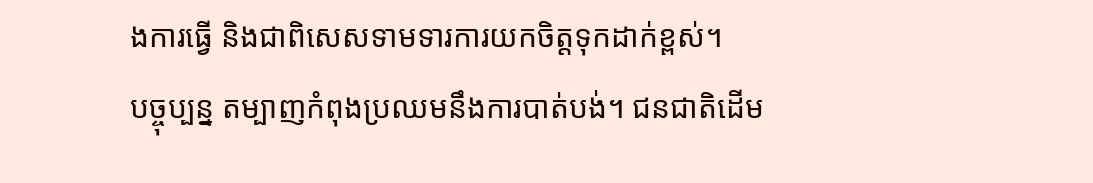ងការធ្វើ និងជាពិសេសទាមទារការយកចិត្តទុកដាក់ខ្ពស់។
បច្ចុប្បន្ន តម្បាញកំពុងប្រឈមនឹងការបាត់បង់។ ជនជាតិដើម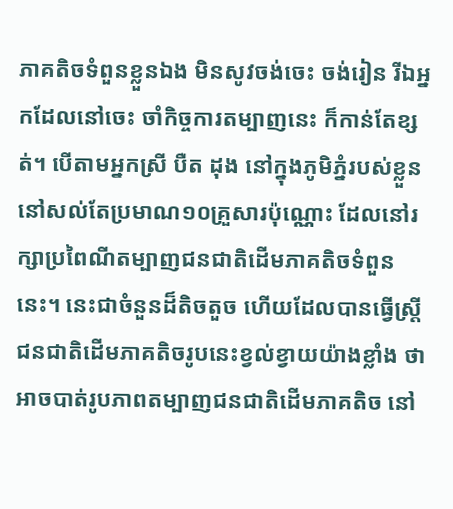ភាគតិចទំពួនខ្លួនឯង មិនសូវចង់ចេះ ចង់រៀន រីឯអ្នកដែលនៅចេះ ចាំកិច្ចការតម្បាញនេះ ក៏កាន់តែខ្សត់។ បើតាមអ្នកស្រី បឺត ដុង នៅក្នុងភូមិភ្នំរបស់ខ្លួន នៅសល់តែប្រមាណ១០គ្រួសារប៉ុណ្ណោះ ដែលនៅរក្សាប្រពៃណីតម្បាញជនជាតិដើមភាគតិចទំពួននេះ។ នេះជាចំនួនដ៏តិចតួច ហើយដែលបានធ្វើស្ត្រីជនជាតិដើមភាគតិចរូបនេះខ្វល់ខ្វាយយ៉ាងខ្លាំង ថាអាចបាត់រូបភាពតម្បាញជនជាតិដើមភាគតិច នៅ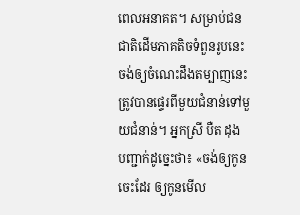ពេលអនាគត។ សម្រាប់ជនជាតិដើមភាគតិចទំពួនរូបនេះ ចង់ឲ្យចំណេះដឹងតម្បាញនេះ ត្រូវបានផ្ទេរពីមួយជំនាន់ទៅមួយជំនាន់។ អ្នកស្រី បឺត ដុង បញ្ជាក់ដូច្នេះថា៖ «ចង់ឲ្យកូនចេះដែរ ឲ្យកូនមើល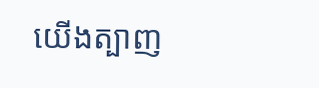យើងត្បាញ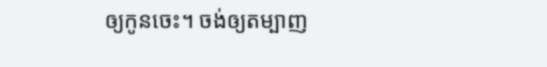ឲ្យកូនចេះ។ ចង់ឲ្យតម្បាញ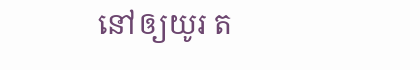នៅឲ្យយូរ ត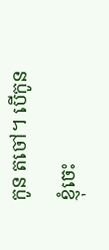កូន តចៅ។ បើកូនខ្ញុំចេះ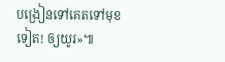បង្រៀនទៅគេតទៅមុខទៀត! ឲ្យយូរ»៕